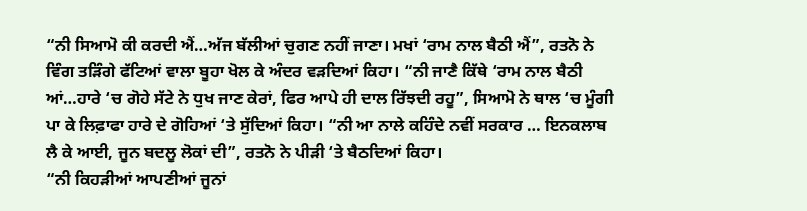“ਨੀ ਸਿਆਮੋ ਕੀ ਕਰਦੀ ਐਂ…ਅੱਜ ਬੱਲੀਆਂ ਚੁਗਣ ਨਹੀਂ ਜਾਣਾ। ਮਖਾਂ ‘ਰਾਮ ਨਾਲ ਬੈਠੀ ਐਂ”, ਰਤਨੋ ਨੇ ਵਿੰਗ ਤੜਿੰਗੇ ਫੱਟਿਆਂ ਵਾਲਾ ਬੂਹਾ ਖੋਲ ਕੇ ਅੰਦਰ ਵੜਦਿਆਂ ਕਿਹਾ। “ਨੀ ਜਾਣੈ ਕਿੱਥੇ ‘ਰਾਮ ਨਾਲ ਬੈਠੀ ਆਂ…ਹਾਰੇ ‘ਚ ਗੋਹੇ ਸੱਟੇ ਨੇ ਧੁਖ ਜਾਣ ਕੇਰਾਂ, ਫਿਰ ਆਪੇ ਹੀ ਦਾਲ ਰਿੱਝਦੀ ਰਹੂ”, ਸਿਆਮੋ ਨੇ ਥਾਲ ‘ਚ ਮੂੰਗੀ ਪਾ ਕੇ ਲਿਫ਼ਾਫਾ ਹਾਰੇ ਦੇ ਗੋਹਿਆਂ ‘ਤੇ ਸੁੱਦਿਆਂ ਕਿਹਾ। “ਨੀ ਆ ਨਾਲੇ ਕਹਿੰਦੇ ਨਵੀਂ ਸਰਕਾਰ … ਇਨਕਲਾਬ ਲੈ ਕੇ ਆਈ, ਜੂਨ ਬਦਲੂ ਲੋਕਾਂ ਦੀ”, ਰਤਨੋ ਨੇ ਪੀੜੀ ‘ਤੇ ਬੈਠਦਿਆਂ ਕਿਹਾ।
“ਨੀ ਕਿਹੜੀਆਂ ਆਪਣੀਆਂ ਜੂਨਾਂ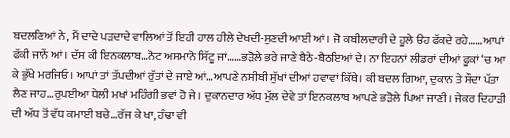ਬਦਲਣਿਆਂ ਨੇ, ਮੈਂ ਦਾਦੇ ਪੜਦਾਦੇ ਵਾਲਿਆਂ ਤੋਂ ਇਹੀ ਹਾਲ ਹੀਲੇ ਦੇਖਦੀ-ਸੁਣਦੀ ਆਈਂ ਆਂ। ਜੋ ਕਬੀਲਦਾਰੀ ਦੇ ਹੂਲੇ ੳਹ ਫੱਕਦੇ ਰਹੇ……ਆਪਾਂ ਫੱਕੀ ਜਾਨੇਂ ਆਂ। ਦੱਸ ਕੀ ਇਨਕਲਾਬ…ਨੋਟ ਅਸਮਾਨੋ ਸਿੱਟੂ ਜਾਂ……ਭੜੋਲੇ ਭਰੇ ਜਾਣੇ ਬੈਠੇ-ਬੈਠਇਆਂ ਦੇ। ਨਾ ਇਹਨਾਂ ਲੀਡਰਾਂ ਦੀਆਂ ਫੂਕਾਂ ‘ਚ ਆ ਕੇ ਭੁੱਖੇ ਮਰਜਿਓ। ਆਪਾਂ ਤਾਂ ਤੱਪਦੀਆਂ ਰੁੱਤਾਂ ਦੇ ਜਾਏ ਆਂ…ਆਪਣੇ ਨਸੀਬੀ ਸੁੱਖਾਂ ਦੀਆਂ ਹਵਾਵਾਂ ਕਿੱਥੇ। ਕੀ ਬਦਲ ਗਿਆ, ਦੁਕਾਨ ਤੇ ਸੌਦਾ ਪੱਤਾ ਲੈਣ ਜਾਹ…ਰੁਪਈਆ ਧੇਲੀ ਮਖਾਂ ਮਹਿੰਗੀ ਭਵਾਂ ਹੋ ਜੇ। ਦੁਕਾਨਦਾਰ ਅੱਧ ਮੁੱਲ ਦੇਵੇ ਤਾਂ ਇਨਕਲਾਬ ਆਪਣੇ ਭੜੋਲੇ ਪਿਆ ਜਾਣੀ। ਜੇਕਰ ਦਿਹਾੜੀ ਦੀ ਅੱਧ ਤੋਂ ਵੱਧ ਕਮਾਈ ਬਚੇ…ਰੱਜ ਕੇ ਖਾ, ਹੰਢਾ ਵੀ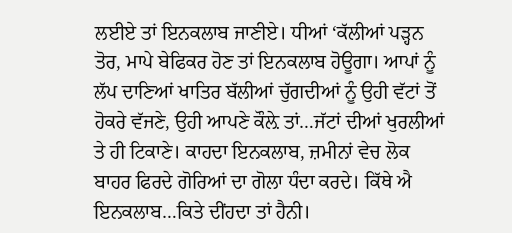ਲਈਏ ਤਾਂ ਇਨਕਲਾਬ ਜਾਣੀਏ। ਧੀਆਂ ‘ਕੱਲੀਆਂ ਪੜ੍ਹਨ ਤੋਰ, ਮਾਪੇ ਬੇਫਿਕਰ ਹੋਣ ਤਾਂ ਇਨਕਲਾਬ ਹੋਊਗਾ। ਆਪਾਂ ਨੂੰ ਲੱਪ ਦਾਣਿਆਂ ਖਾਤਿਰ ਬੱਲੀਆਂ ਚੁੱਗਦੀਆਂ ਨੂੰ ਉਹੀ ਵੱਟਾਂ ਤੋਂ ਹੋਕਰੇ ਵੱਜਣੇ, ਉਹੀ ਆਪਣੇ ਕੌਲ਼ੇ ਤਾਂ…ਜੱਟਾਂ ਦੀਆਂ ਖੁਰਲੀਆਂ ਤੇ ਹੀ ਟਿਕਾਣੇ। ਕਾਹਦਾ ਇਨਕਲਾਬ, ਜ਼ਮੀਨਾਂ ਵੇਚ ਲੋਕ ਬਾਹਰ ਫਿਰਦੇ ਗੋਰਿਆਂ ਦਾ ਗੋਲਾ ਧੰਦਾ ਕਰਦੇ। ਕਿੱਥੇ ਐ ਇਨਕਲਾਬ…ਕਿਤੇ ਦੀਂਹਦਾ ਤਾਂ ਹੈਨੀ।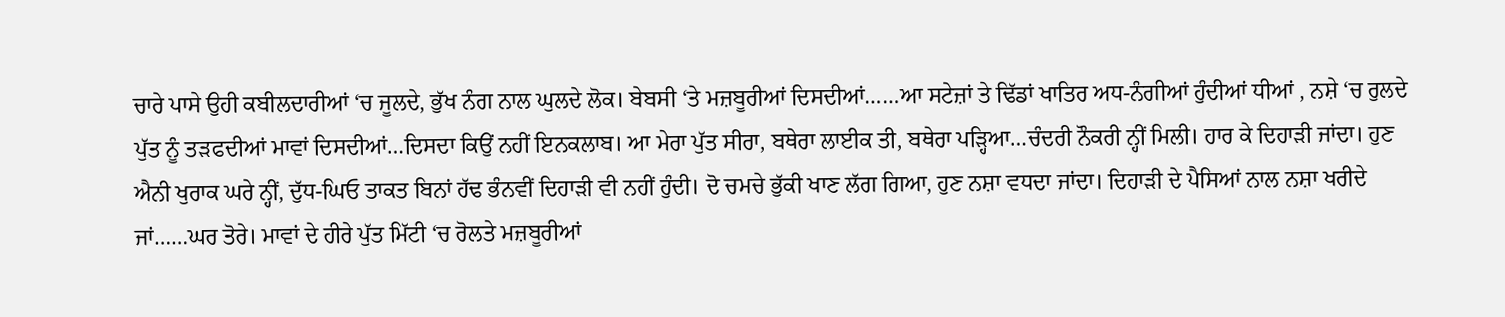ਚਾਰੇ ਪਾਸੇ ਉਹੀ ਕਬੀਲਦਾਰੀਆਂ ‘ਚ ਜੂਲਦੇ, ਭੁੱਖ ਨੰਗ ਨਾਲ ਘੁਲਦੇ ਲੋਕ। ਬੇਬਸੀ ‘ਤੇ ਮਜ਼ਬੂਰੀਆਂ ਦਿਸਦੀਆਂ……ਆ ਸਟੇਜ਼ਾਂ ਤੇ ਢਿੱਡਾਂ ਖਾਤਿਰ ਅਧ-ਨੰਗੀਆਂ ਹੁੰਦੀਆਂ ਧੀਆਂ , ਨਸ਼ੇ ‘ਚ ਰੁਲਦੇ ਪੁੱਤ ਨੂੰ ਤੜਫਦੀਆਂ ਮਾਵਾਂ ਦਿਸਦੀਆਂ…ਦਿਸਦਾ ਕਿਉਂ ਨਹੀਂ ਇਨਕਲਾਬ। ਆ ਮੇਰਾ ਪੁੱਤ ਸੀਰਾ, ਬਥੇਰਾ ਲਾਈਕ ਤੀ, ਬਥੇਰਾ ਪੜ੍ਹਿਆ…ਚੰਦਰੀ ਨੌਕਰੀ ਨ੍ਹੀਂ ਮਿਲੀ। ਹਾਰ ਕੇ ਦਿਹਾੜੀ ਜਾਂਦਾ। ਹੁਣ ਐਨੀ ਖੁਰਾਕ ਘਰੇ ਨ੍ਹੀਂ, ਦੁੱਧ-ਘਿਓ ਤਾਕਤ ਬਿਨਾਂ ਹੱਢ ਭੰਨਵੀਂ ਦਿਹਾੜੀ ਵੀ ਨਹੀਂ ਹੁੰਦੀ। ਦੋ ਚਮਚੇ ਭੁੱਕੀ ਖਾਣ ਲੱਗ ਗਿਆ, ਹੁਣ ਨਸ਼ਾ ਵਧਦਾ ਜਾਂਦਾ। ਦਿਹਾੜੀ ਦੇ ਪੈਸਿਆਂ ਨਾਲ ਨਸ਼ਾ ਖਰੀਦੇ ਜਾਂ……ਘਰ ਤੋਰੇ। ਮਾਵਾਂ ਦੇ ਹੀਰੇ ਪੁੱਤ ਮਿੱਟੀ ‘ਚ ਰੋਲਤੇ ਮਜ਼ਬੂਰੀਆਂ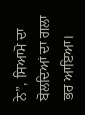ਨੇ”, ਸਿਆਮੋ ਦਾ ਬੋਲਦਿਆਂ ਦਾ ਗਲਾ ਭਰ ਆਇਆ।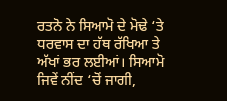ਰਤਨੋ ਨੇ ਸਿਆਮੋ ਦੇ ਮੋਢੇ ‘ਤੇ ਧਰਵਾਸ ਦਾ ਹੱਥ ਰੱਖਿਆ ਤੇ ਅੱਖਾਂ ਭਰ ਲਈਆਂ। ਸਿਆਮੋ ਜਿਵੇਂ ਨੀਂਦ ‘ਚੋਂ ਜਾਗੀ,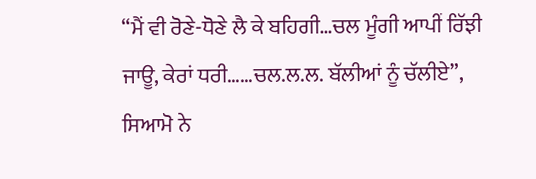“ਮੈਂ ਵੀ ਰੋਣੇ-ਧੋਣੇ ਲੈ ਕੇ ਬਹਿਗੀ…ਚਲ ਮੂੰਗੀ ਆਪੀਂ ਰਿੱਝੀ ਜਾਊ, ਕੇਰਾਂ ਧਰੀ……ਚਲ.ਲ.ਲ. ਬੱਲੀਆਂ ਨੂੰ ਚੱਲੀਏ”, ਸਿਆਮੋ ਨੇ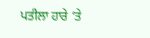ਪਤੀਲਾ ਹਾਰੇ ‘ਤੇ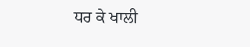ਧਰ ਕੇ ਖਾਲੀ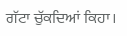ਗੱਟਾ ਚੁੱਕਦਿਆਂ ਕਿਹਾ।